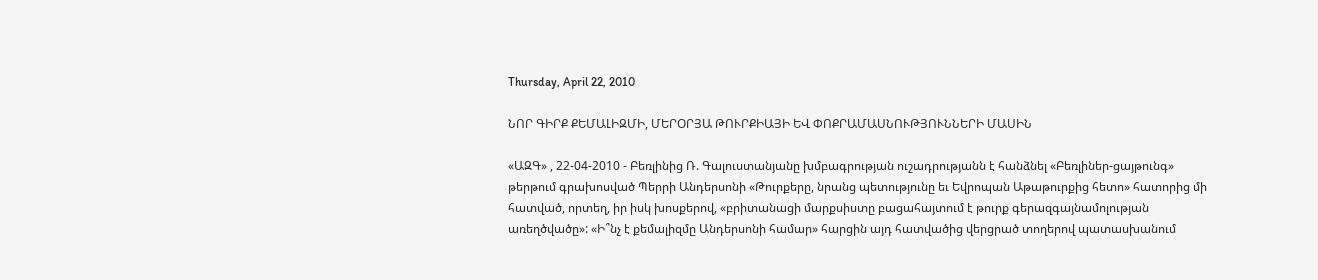Thursday, April 22, 2010

ՆՈՐ ԳԻՐՔ ՔԵՄԱԼԻԶՄԻ, ՄԵՐՕՐՅԱ ԹՈՒՐՔԻԱՅԻ ԵՎ ՓՈՔՐԱՄԱՍՆՈՒԹՅՈՒՆՆԵՐԻ ՄԱՍԻՆ

«ԱԶԳ» , 22-04-2010 - Բեռլինից Ռ. Գալուստանյանը խմբագրության ուշադրությանն է հանձնել «Բեռլիներ-ցայթունգ» թերթում գրախոսված Պերրի Անդերսոնի «Թուրքերը, նրանց պետությունը եւ Եվրոպան Աթաթուրքից հետո» հատորից մի հատված, որտեղ, իր իսկ խոսքերով, «բրիտանացի մարքսիստը բացահայտում է թուրք գերազգայնամոլության առեղծվածը»: «Ի՞նչ է քեմալիզմը Անդերսոնի համար» հարցին այդ հատվածից վերցրած տողերով պատասխանում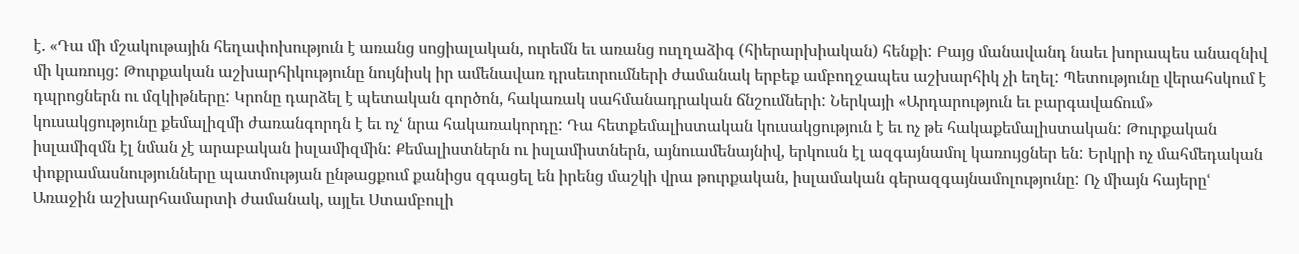է. «Դա մի մշակութային հեղափոխություն է առանց սոցիալական, ուրեմն եւ առանց ուղղաձիգ (հիերարխիական) հենքի: Բայց մանավանդ նաեւ խորապես անազնիվ մի կառույց: Թուրքական աշխարհիկությունը նույնիսկ իր ամենավառ դրսեւորումների ժամանակ երբեք ամբողջապես աշխարհիկ չի եղել: Պետությունը վերահսկում է դպրոցներն ու մզկիթները: Կրոնը դարձել է պետական գործոն, հակառակ սահմանադրական ճնշումների: Ներկայի «Արդարություն եւ բարգավաճում» կուսակցությունը քեմալիզմի ժառանգորդն է եւ ոչՙ նրա հակառակորդը: Դա հետքեմալիստական կուսակցություն է եւ ոչ թե հակաքեմալիստական: Թուրքական իսլամիզմն էլ նման չէ արաբական իսլամիզմին: Քեմալիստներն ու իսլամիստներն, այնուամենայնիվ, երկուսն էլ ազգայնամոլ կառույցներ են: Երկրի ոչ մահմեդական փոքրամասնությունները պատմության ընթացքում քանիցս զգացել են իրենց մաշկի վրա թուրքական, իսլամական գերազգայնամոլությունը: Ոչ միայն հայերըՙ Առաջին աշխարհամարտի ժամանակ, այլեւ Ստամբուլի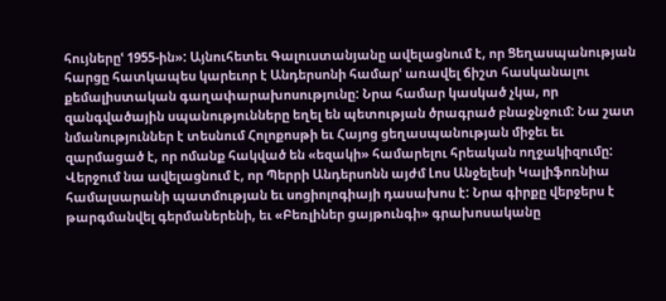հույներըՙ 1955-ին»: Այնուհետեւ Գալուստանյանը ավելացնում է, որ Ցեղասպանության հարցը հատկապես կարեւոր է Անդերսոնի համարՙ առավել ճիշտ հասկանալու քեմալիստական գաղափարախոսությունը: Նրա համար կասկած չկա, որ զանգվածային սպանությունները եղել են պետության ծրագրած բնաջնջում: Նա շատ նմանություններ է տեսնում Հոլոքոսթի եւ Հայոց ցեղասպանության միջեւ եւ զարմացած է, որ ոմանք հակված են «եզակի» համարելու հրեական ողջակիզումը: Վերջում նա ավելացնում է, որ Պերրի Անդերսոնն այժմ Լոս Անջելեսի Կալիֆոռնիա համալսարանի պատմության եւ սոցիոլոգիայի դասախոս է: Նրա գիրքը վերջերս է թարգմանվել գերմաներենի, եւ «Բեռլիներ ցայթունգի» գրախոսականը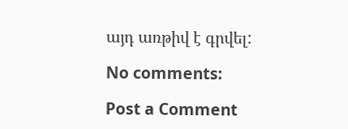այդ առթիվ է գրվել:

No comments:

Post a Comment